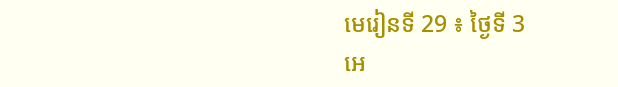មេរៀនទី 29 ៖ ថ្ងៃទី 3
អេ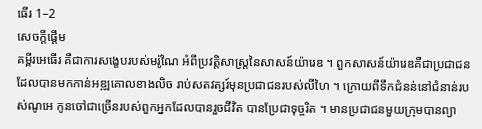ធើរ 1–2
សេចក្តីផ្ដើម
គម្ពីរអេធើរ គឺជាការសង្ខេបរបស់មរ៉ូណៃ អំពីប្រវត្តិសាស្ត្រនៃសាសន៍យ៉ារេឌ ។ ពួកសាសន៍យ៉ារេឌគឺជាប្រជាជន ដែលបានមកកាន់អឌ្ឍគោលខាងលិច រាប់សតវត្សរ៍មុនប្រជាជនរបស់លីហៃ ។ ក្រោយពីទឹកជំនន់នៅជំនាន់របស់ណូអេ កូនចៅជាច្រើនរបស់ពួកអ្នកដែលបានរួចជីវិត បានប្រែជាទុច្ចរិត ។ មានប្រជាជនមួយក្រុមបានព្យា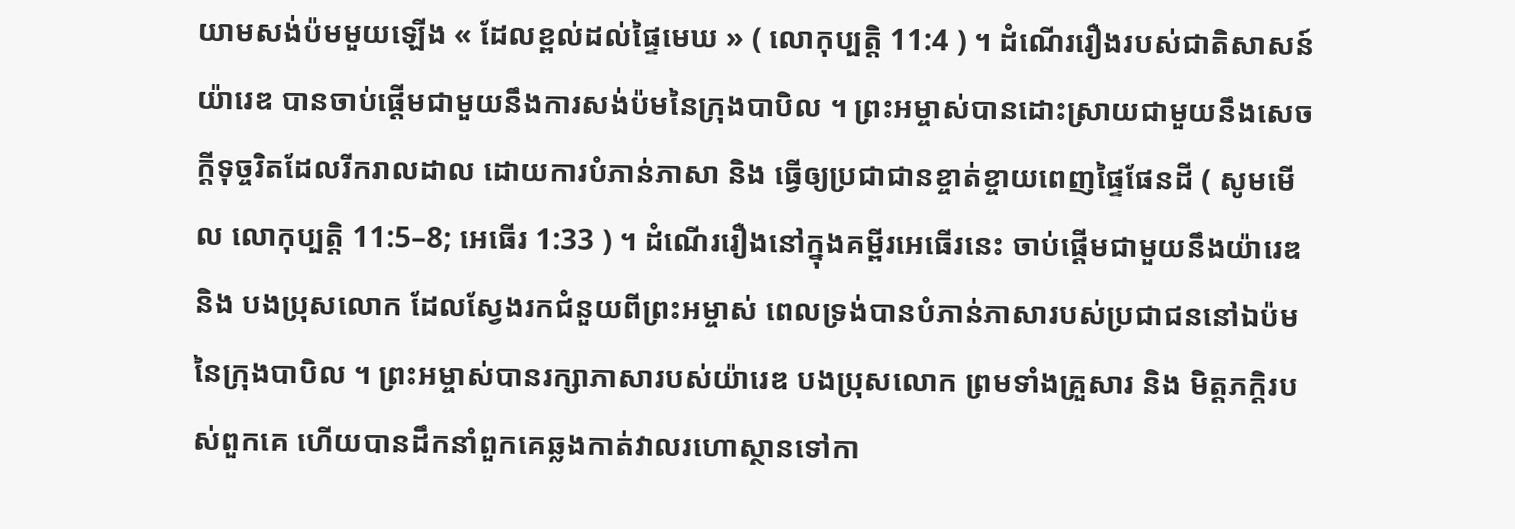យាមសង់ប៉មមួយឡើង « ដែលខ្ពល់ដល់ផ្ទៃមេឃ » ( លោកុប្បត្តិ 11:4 ) ។ ដំណើររឿងរបស់ជាតិសាសន៍យ៉ារេឌ បានចាប់ផ្ដើមជាមួយនឹងការសង់ប៉មនៃក្រុងបាបិល ។ ព្រះអម្ចាស់បានដោះស្រាយជាមួយនឹងសេចក្ដីទុច្ចរិតដែលរីករាលដាល ដោយការបំភាន់ភាសា និង ធ្វើឲ្យប្រជាជានខ្ចាត់ខ្ចាយពេញផ្ទៃផែនដី ( សូមមើល លោកុប្បត្តិ 11:5–8; អេធើរ 1:33 ) ។ ដំណើររឿងនៅក្នុងគម្ពីរអេធើរនេះ ចាប់ផ្ដើមជាមួយនឹងយ៉ារេឌ និង បងប្រុសលោក ដែលស្វែងរកជំនួយពីព្រះអម្ចាស់ ពេលទ្រង់បានបំភាន់ភាសារបស់ប្រជាជននៅឯប៉មនៃក្រុងបាបិល ។ ព្រះអម្ចាស់បានរក្សាភាសារបស់យ៉ារេឌ បងប្រុសលោក ព្រមទាំងគ្រួសារ និង មិត្តភក្ដិរបស់ពួកគេ ហើយបានដឹកនាំពួកគេឆ្លងកាត់វាលរហោស្ថានទៅកា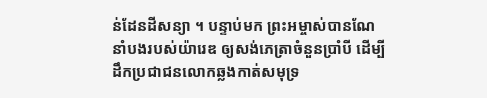ន់ដែនដីសន្យា ។ បន្ទាប់មក ព្រះអម្ចាស់បានណែនាំបងរបស់យ៉ារេឌ ឲ្យសង់ភេត្រាចំនួនប្រាំបី ដើម្បីដឹកប្រជាជនលោកឆ្លងកាត់សមុទ្រ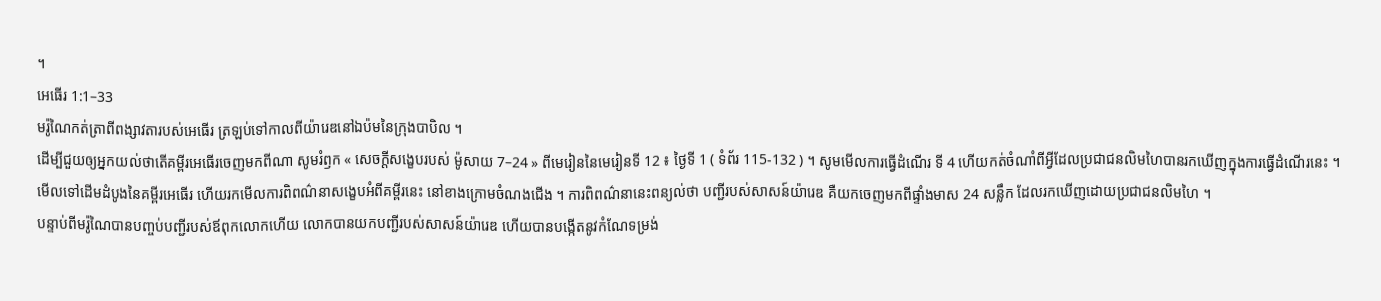។
អេធើរ 1:1–33
មរ៉ូណៃកត់ត្រាពីពង្សាវតារបស់អេធើរ ត្រឡប់ទៅកាលពីយ៉ារេឌនៅឯប៉មនៃក្រុងបាបិល ។
ដើម្បីជួយឲ្យអ្នកយល់ថាតើគម្ពីរអេធើរចេញមកពីណា សូមរំឭក « សេចក្ដីសង្ខេបរបស់ ម៉ូសាយ 7–24 » ពីមេរៀននៃមេរៀនទី 12 ៖ ថ្ងៃទី 1 ( ទំព័រ 115-132 ) ។ សូមមើលការធ្វើដំណើរ ទី 4 ហើយកត់ចំណាំពីអ្វីដែលប្រជាជនលិមហៃបានរកឃើញក្នុងការធ្វើដំណើរនេះ ។
មើលទៅដើមដំបូងនៃគម្ពីរអេធើរ ហើយរកមើលការពិពណ៌នាសង្ខេបអំពីគម្ពីរនេះ នៅខាងក្រោមចំណងជើង ។ ការពិពណ៌នានេះពន្យល់ថា បញ្ជីរបស់សាសន៍យ៉ារេឌ គឺយកចេញមកពីផ្ទាំងមាស 24 សន្លឹក ដែលរកឃើញដោយប្រជាជនលិមហៃ ។
បន្ទាប់ពីមរ៉ូណៃបានបញ្ចប់បញ្ជីរបស់ឪពុកលោកហើយ លោកបានយកបញ្ជីរបស់សាសន៍យ៉ារេឌ ហើយបានបង្កើតនូវកំណែទម្រង់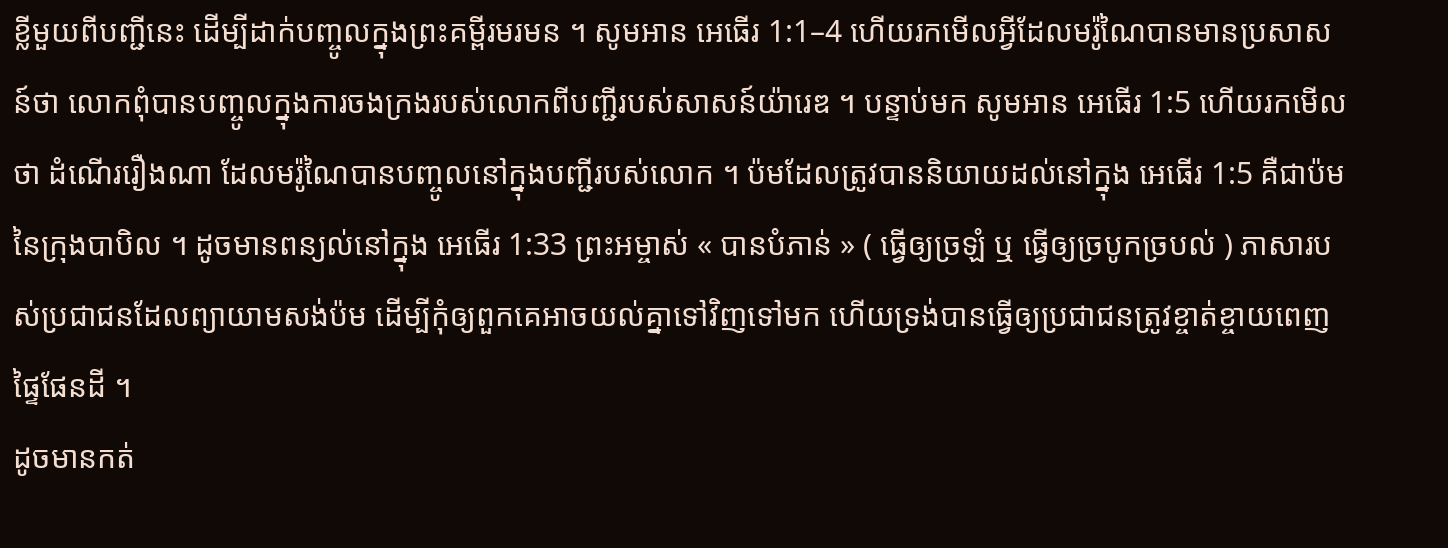ខ្លីមួយពីបញ្ជីនេះ ដើម្បីដាក់បញ្ចូលក្នុងព្រះគម្ពីរមរមន ។ សូមអាន អេធើរ 1:1–4 ហើយរកមើលអ្វីដែលមរ៉ូណៃបានមានប្រសាសន៍ថា លោកពុំបានបញ្ចូលក្នុងការចងក្រងរបស់លោកពីបញ្ជីរបស់សាសន៍យ៉ារេឌ ។ បន្ទាប់មក សូមអាន អេធើរ 1:5 ហើយរកមើលថា ដំណើររឿងណា ដែលមរ៉ូណៃបានបញ្ចូលនៅក្នុងបញ្ជីរបស់លោក ។ ប៉មដែលត្រូវបាននិយាយដល់នៅក្នុង អេធើរ 1:5 គឺជាប៉មនៃក្រុងបាបិល ។ ដូចមានពន្យល់នៅក្នុង អេធើរ 1:33 ព្រះអម្ចាស់ « បានបំភាន់ » ( ធ្វើឲ្យច្រឡំ ឬ ធ្វើឲ្យច្របូកច្របល់ ) ភាសារបស់ប្រជាជនដែលព្យាយាមសង់ប៉ម ដើម្បីកុំឲ្យពួកគេអាចយល់គ្នាទៅវិញទៅមក ហើយទ្រង់បានធ្វើឲ្យប្រជាជនត្រូវខ្ចាត់ខ្ចាយពេញផ្ទៃផែនដី ។
ដូចមានកត់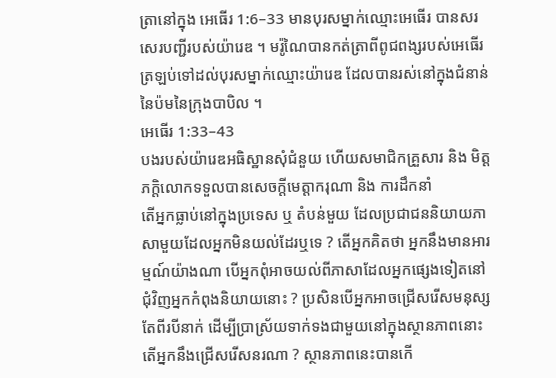ត្រានៅក្នុង អេធើរ 1:6–33 មានបុរសម្នាក់ឈ្មោះអេធើរ បានសរសេរបញ្ជីរបស់យ៉ារេឌ ។ មរ៉ូណៃបានកត់ត្រាពីពូជពង្សរបស់អេធើរ ត្រឡប់ទៅដល់បុរសម្នាក់ឈ្មោះយ៉ារេឌ ដែលបានរស់នៅក្នុងជំនាន់នៃប៉មនៃក្រុងបាបិល ។
អេធើរ 1:33–43
បងរបស់យ៉ារេឌអធិស្ឋានសុំជំនួយ ហើយសមាជិកគ្រួសារ និង មិត្តភក្ដិលោកទទួលបានសេចក្ដីមេត្តាករុណា និង ការដឹកនាំ
តើអ្នកធ្លាប់នៅក្នុងប្រទេស ឬ តំបន់មួយ ដែលប្រជាជននិយាយភាសាមួយដែលអ្នកមិនយល់ដែរឬទេ ? តើអ្នកគិតថា អ្នកនឹងមានអារម្មណ៍យ៉ាងណា បើអ្នកពុំអាចយល់ពីភាសាដែលអ្នកផ្សេងទៀតនៅជុំវិញអ្នកកំពុងនិយាយនោះ ? ប្រសិនបើអ្នកអាចជ្រើសរើសមនុស្សតែពីរបីនាក់ ដើម្បីប្រាស្រ័យទាក់ទងជាមួយនៅក្នុងស្ថានភាពនោះ តើអ្នកនឹងជ្រើសរើសនរណា ? ស្ថានភាពនេះបានកើ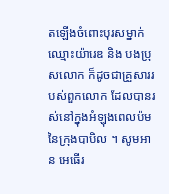តឡើងចំពោះបុរសម្នាក់ឈ្មោះយ៉ារេឌ និង បងប្រុសលោក ក៏ដូចជាគ្រួសាររបស់ពួកលោក ដែលបានរស់នៅក្នុងអំឡុងពេលប៉មនៃក្រុងបាបិល ។ សូមអាន អេធើរ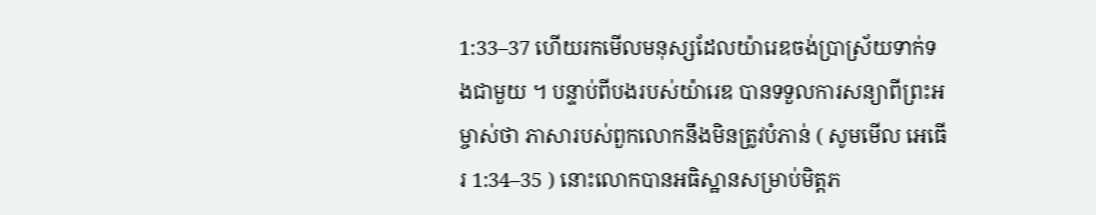1:33–37 ហើយរកមើលមនុស្សដែលយ៉ារេឌចង់ប្រាស្រ័យទាក់ទងជាមួយ ។ បន្ទាប់ពីបងរបស់យ៉ារេឌ បានទទួលការសន្យាពីព្រះអម្ចាស់ថា ភាសារបស់ពួកលោកនឹងមិនត្រូវបំភាន់ ( សូមមើល អេធើរ 1:34–35 ) នោះលោកបានអធិស្ឋានសម្រាប់មិត្តភ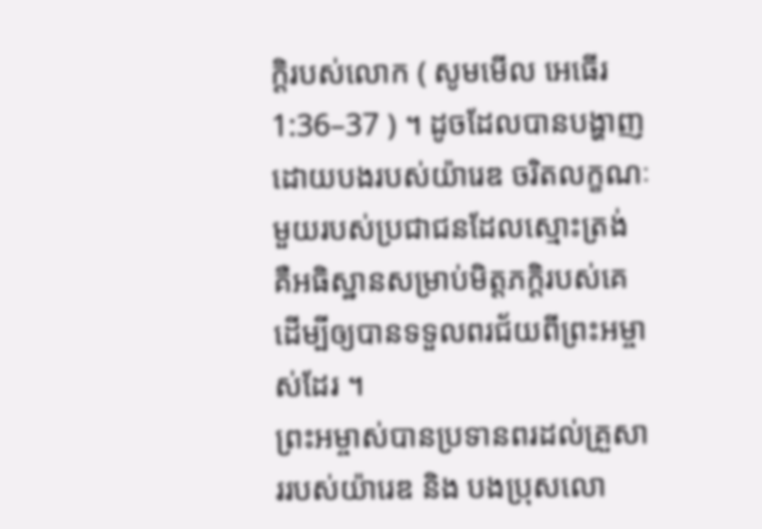ក្ដិរបស់លោក ( សូមមើល អេធើរ 1:36–37 ) ។ ដូចដែលបានបង្ហាញដោយបងរបស់យ៉ារេឌ ចរិតលក្ខណៈមួយរបស់ប្រជាជនដែលស្មោះត្រង់ គឺអធិស្ឋានសម្រាប់មិត្តភក្ដិរបស់គេ ដើម្បីឲ្យបានទទួលពរជ័យពីព្រះអម្ចាស់ដែរ ។
ព្រះអម្ចាស់បានប្រទានពរដល់គ្រួសាររបស់យ៉ារេឌ និង បងប្រុសលោ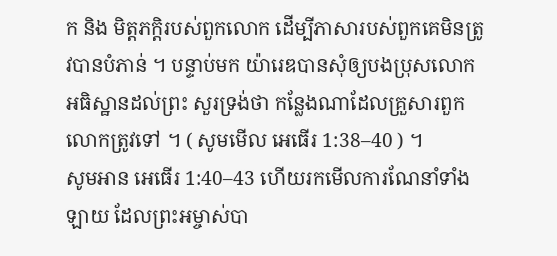ក និង មិត្តភក្ដិរបស់ពួកលោក ដើម្បីភាសារបស់ពួកគេមិនត្រូវបានបំភាន់ ។ បន្ទាប់មក យ៉ារេឌបានសុំឲ្យបងប្រុសលោកអធិស្ឋានដល់ព្រះ សួរទ្រង់ថា កន្លែងណាដែលគ្រួសារពួកលោកត្រូវទៅ ។ ( សូមមើល អេធើរ 1:38–40 ) ។
សូមអាន អេធើរ 1:40–43 ហើយរកមើលការណែនាំទាំងឡាយ ដែលព្រះអម្ចាស់បា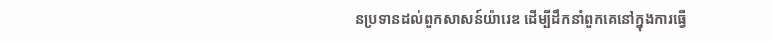នប្រទានដល់ពួកសាសន៍យ៉ារេឌ ដើម្បីដឹកនាំពួកគេនៅក្នុងការធ្វើ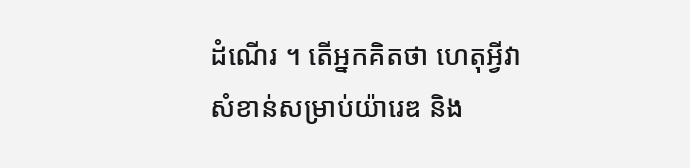ដំណើរ ។ តើអ្នកគិតថា ហេតុអ្វីវាសំខាន់សម្រាប់យ៉ារេឌ និង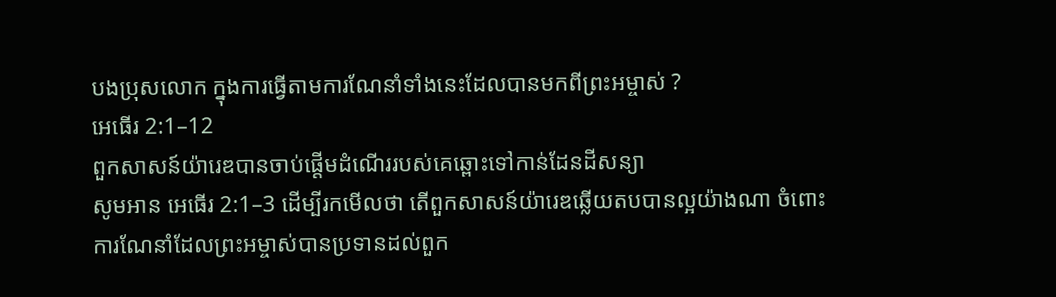បងប្រុសលោក ក្នុងការធ្វើតាមការណែនាំទាំងនេះដែលបានមកពីព្រះអម្ចាស់ ?
អេធើរ 2:1–12
ពួកសាសន៍យ៉ារេឌបានចាប់ផ្ដើមដំណើររបស់គេឆ្ពោះទៅកាន់ដែនដីសន្យា
សូមអាន អេធើរ 2:1–3 ដើម្បីរកមើលថា តើពួកសាសន៍យ៉ារេឌឆ្លើយតបបានល្អយ៉ាងណា ចំពោះការណែនាំដែលព្រះអម្ចាស់បានប្រទានដល់ពួក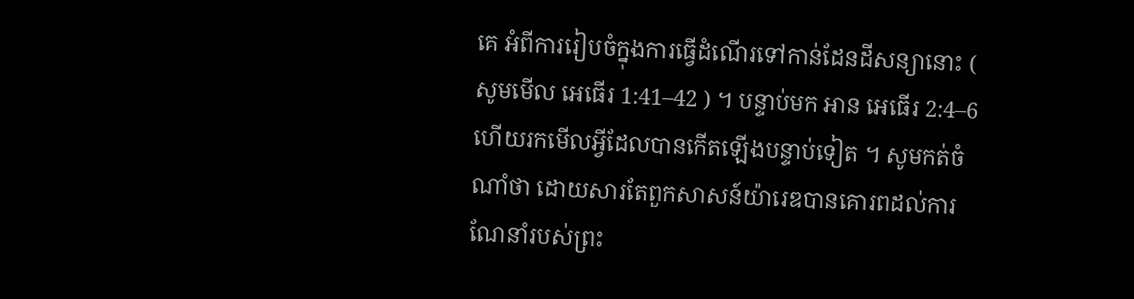គេ អំពីការរៀបចំក្នុងការធ្វើដំណើរទៅកាន់ដែនដីសន្យានោះ ( សូមមើល អេធើរ 1:41–42 ) ។ បន្ទាប់មក អាន អេធើរ 2:4–6 ហើយរកមើលអ្វីដែលបានកើតឡើងបន្ទាប់ទៀត ។ សូមកត់ចំណាំថា ដោយសារតែពួកសាសន៍យ៉ារេឌបានគោរពដល់ការណែនាំរបស់ព្រះ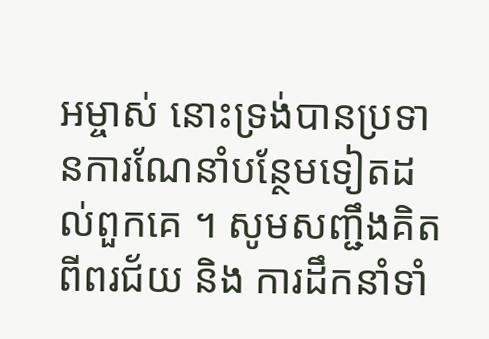អម្ចាស់ នោះទ្រង់បានប្រទានការណែនាំបន្ថែមទៀតដល់ពួកគេ ។ សូមសញ្ជឹងគិតពីពរជ័យ និង ការដឹកនាំទាំ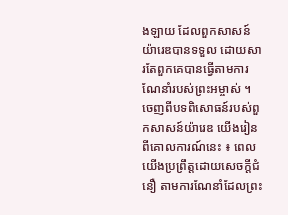ងឡាយ ដែលពួកសាសន៍យ៉ារេឌបានទទួល ដោយសារតែពួកគេបានធ្វើតាមការណែនាំរបស់ព្រះអម្ចាស់ ។
ចេញពីបទពិសោធន៍របស់ពួកសាសន៍យ៉ារេឌ យើងរៀនពីគោលការណ៍នេះ ៖ ពេលយើងប្រព្រឹត្តដោយសេចក្ដីជំនឿ តាមការណែនាំដែលព្រះ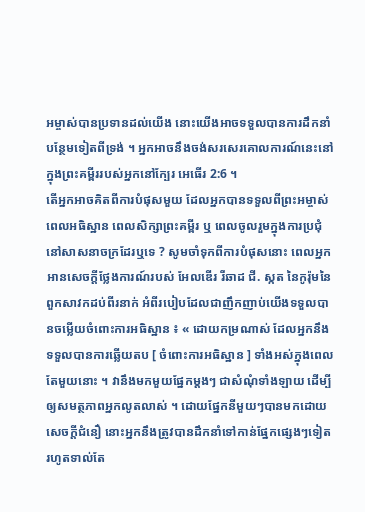អម្ចាស់បានប្រទានដល់យើង នោះយើងអាចទទួលបានការដឹកនាំបន្ថែមទៀតពីទ្រង់ ។ អ្នកអាចនឹងចង់សរសេរគោលការណ៍នេះនៅក្នុងព្រះគម្ពីររបស់អ្នកនៅក្បែរ អេធើរ 2:6 ។
តើអ្នកអាចគិតពីការបំផុសមួយ ដែលអ្នកបានទទួលពីព្រះអម្ចាស់ ពេលអធិស្ឋាន ពេលសិក្សាព្រះគម្ពីរ ឬ ពេលចូលរួមក្នុងការប្រជុំនៅសាសនាចក្រដែរឬទេ ? សូមចាំទុកពីការបំផុសនោះ ពេលអ្នកអានសេចក្ដីថ្លែងការណ៍របស់ អែលឌើរ រីឆាដ ជី. ស្កត នៃកូរ៉ុមនៃពួកសាវកដប់ពីរនាក់ អំពីរបៀបដែលជាញឹកញាប់យើងទទួលបានចម្លើយចំពោះការអធិស្ឋាន ៖ « ដោយកម្រណាស់ ដែលអ្នកនឹងទទួលបានការឆ្លើយតប [ ចំពោះការអធិស្ឋាន ] ទាំងអស់ក្នុងពេលតែមួយនោះ ។ វានឹងមកមួយផ្នែកម្ដងៗ ជាសំណុំទាំងឡាយ ដើម្បីឲ្យសមត្ថភាពអ្នកលូតលាស់ ។ ដោយផ្នែកនីមួយៗបានមកដោយសេចក្ដីជំនឿ នោះអ្នកនឹងត្រូវបានដឹកនាំទៅកាន់ផ្នែកផ្សេងៗទៀត រហូតទាល់តែ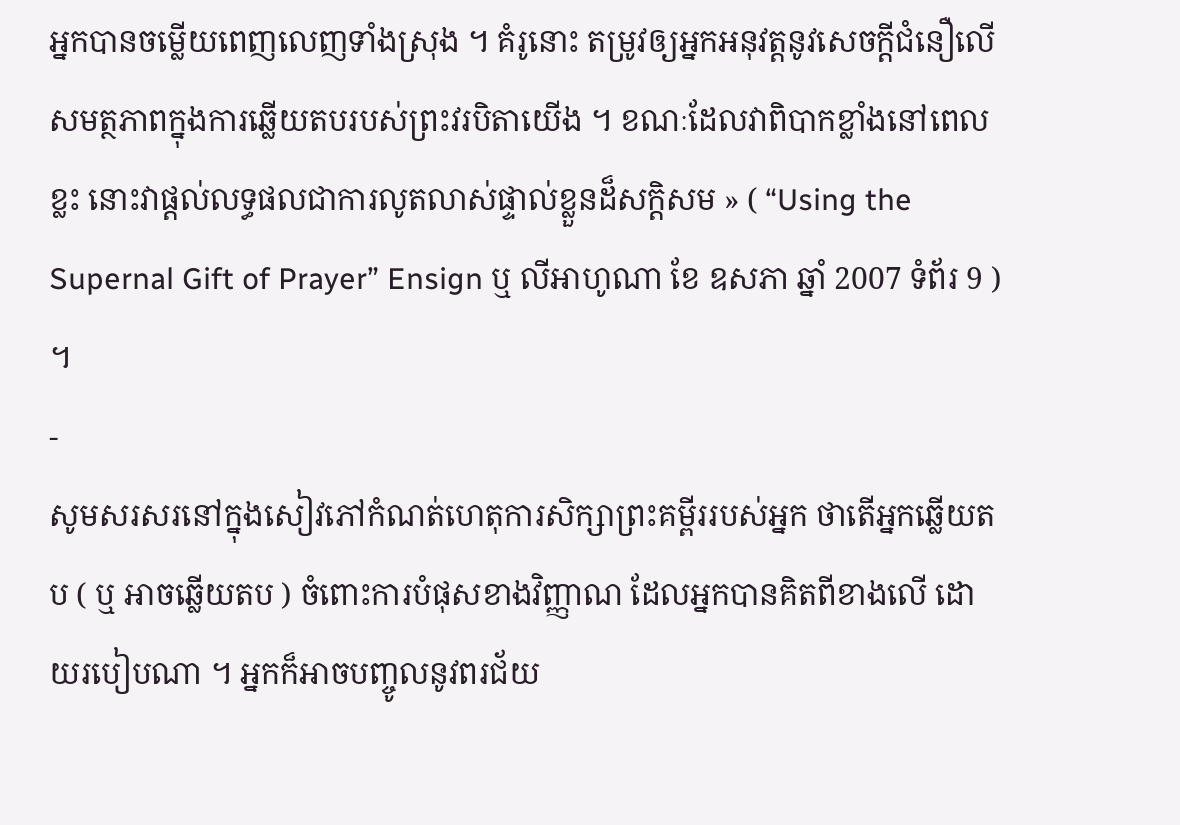អ្នកបានចម្លើយពេញលេញទាំងស្រុង ។ គំរូនោះ តម្រូវឲ្យអ្នកអនុវត្តនូវសេចក្ដីជំនឿលើសមត្ថភាពក្នុងការឆ្លើយតបរបស់ព្រះវរបិតាយើង ។ ខណៈដែលវាពិបាកខ្លាំងនៅពេលខ្លះ នោះវាផ្ដល់លទ្ធផលជាការលូតលាស់ផ្ទាល់ខ្លួនដ៏សក្ដិសម » ( “Using the Supernal Gift of Prayer” Ensign ឬ លីអាហូណា ខែ ឧសភា ឆ្នាំ 2007 ទំព័រ 9 ) ។
-
សូមសរសរនៅក្នុងសៀវភៅកំណត់ហេតុការសិក្សាព្រះគម្ពីររបស់អ្នក ថាតើអ្នកឆ្លើយតប ( ឬ អាចឆ្លើយតប ) ចំពោះការបំផុសខាងវិញ្ញាណ ដែលអ្នកបានគិតពីខាងលើ ដោយរបៀបណា ។ អ្នកក៏អាចបញ្ចូលនូវពរជ័យ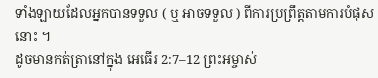ទាំងឡាយដែលអ្នកបានទទួល ( ឬ អាចទទួល ) ពីការប្រព្រឹត្តតាមការបំផុសនោះ ។
ដូចមានកត់ត្រានៅក្នុង អេធើរ 2:7–12 ព្រះអម្ចាស់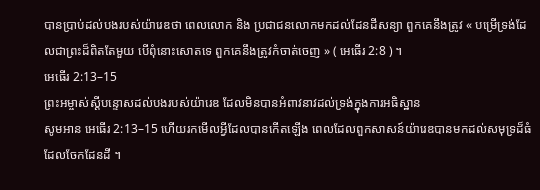បានប្រាប់ដល់បងរបស់យ៉ារេឌថា ពេលលោក និង ប្រជាជនលោកមកដល់ដែនដីសន្យា ពួកគេនឹងត្រូវ « បម្រើទ្រង់ដែលជាព្រះដ៏ពិតតែមួយ បើពុំនោះសោតទេ ពួកគេនឹងត្រូវកំចាត់ចេញ » ( អេធើរ 2:8 ) ។
អេធើរ 2:13–15
ព្រះអម្ចាស់ស្ដីបន្ទោសដល់បងរបស់យ៉ារេឌ ដែលមិនបានអំពាវនាវដល់ទ្រង់ក្នុងការអធិស្ឋាន
សូមអាន អេធើរ 2:13–15 ហើយរកមើលអ្វីដែលបានកើតឡើង ពេលដែលពួកសាសន៍យ៉ារេឌបានមកដល់សមុទ្រដ៏ធំ ដែលចែកដែនដី ។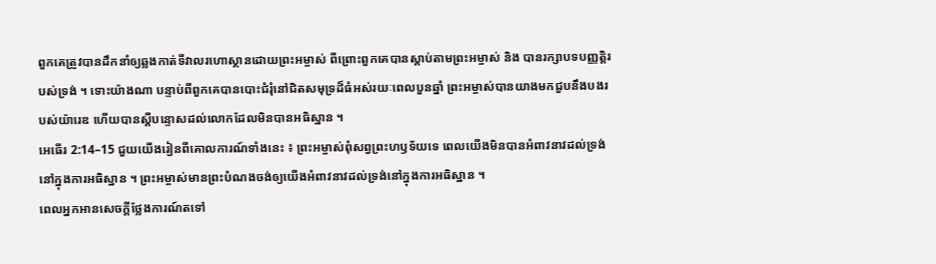ពួកគេត្រូវបានដឹកនាំឲ្យឆ្លងកាត់ទីវាលរហោស្ថានដោយព្រះអម្ចាស់ ពីព្រោះពួកគេបានស្ដាប់តាមព្រះអម្ចាស់ និង បានរក្សាបទបញ្ញត្តិរបស់ទ្រង់ ។ ទោះយ៉ាងណា បន្ទាប់ពីពួកគេបានបោះជំរុំនៅជិតសមុទ្រដ៏ធំអស់រយៈពេលបួនឆ្នាំ ព្រះអម្ចាស់បានយាងមកជួបនឹងបងរបស់យ៉ារេឌ ហើយបានស្ដីបន្ទោសដល់លោកដែលមិនបានអធិស្ឋាន ។
អេធើរ 2:14–15 ជួយយើងរៀនពីគោលការណ៍ទាំងនេះ ៖ ព្រះអម្ចាស់ពុំសព្វព្រះហឫទ័យទេ ពេលយើងមិនបានអំពាវនាវដល់ទ្រង់នៅក្នុងការអធិស្ឋាន ។ ព្រះអម្ចាស់មានព្រះបំណងចង់ឲ្យយើងអំពាវនាវដល់ទ្រង់នៅក្នុងការអធិស្ឋាន ។
ពេលអ្នកអានសេចក្ដីថ្លែងការណ៍តទៅ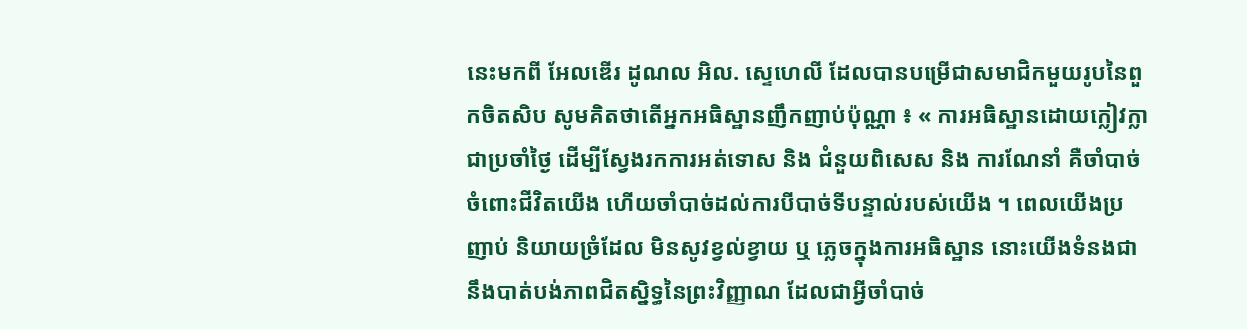នេះមកពី អែលឌើរ ដូណល អិល. ស្ទេហេលី ដែលបានបម្រើជាសមាជិកមួយរូបនៃពួកចិតសិប សូមគិតថាតើអ្នកអធិស្ឋានញឹកញាប់ប៉ុណ្ណា ៖ « ការអធិស្ឋានដោយក្លៀវក្លាជាប្រចាំថ្ងៃ ដើម្បីស្វែងរកការអត់ទោស និង ជំនួយពិសេស និង ការណែនាំ គឺចាំបាច់ចំពោះជីវិតយើង ហើយចាំបាច់ដល់ការបីបាច់ទីបន្ទាល់របស់យើង ។ ពេលយើងប្រញាប់ និយាយច្រំដែល មិនសូវខ្វល់ខ្វាយ ឬ ភ្លេចក្នុងការអធិស្ឋាន នោះយើងទំនងជានឹងបាត់បង់ភាពជិតស្និទ្ធនៃព្រះវិញ្ញាណ ដែលជាអ្វីចាំបាច់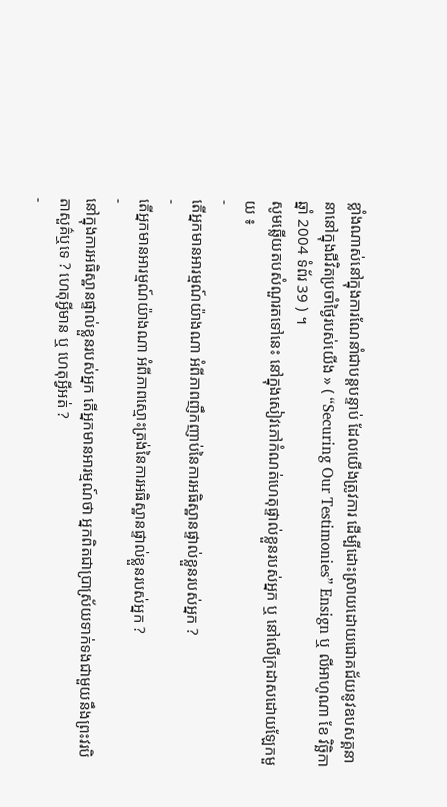ខ្លាំងណាស់នៅក្នុងការណែនាំជាបន្តបន្ទាប់ ដែលយើងត្រូវការ ដើម្បីដោះស្រាយដោយជោគជ័យនូវឧបសគ្គនានានៅក្នុងជីវិតប្រចាំថ្ងៃរបស់យើង » ( “Securing Our Testimonies” Ensign ឬ លីអាហូណា ខែ វិច្ឆិកា ឆ្នាំ 2004 ទំព័រ 39 ) ។
សូមឆ្លើយតបសំណួរតទៅនេះ នៅក្នុងសៀវភៅកំណត់ហេតុផ្ទាល់ខ្លួនរបស់អ្នក ឬ នៅលើក្រដាសដោយឡែកមួយ ៖
-
តើអ្នកមានអារម្មណ៍យ៉ាងណា អំពីភាពញឹកញាប់នៃការអធិស្ឋានផ្ទាល់ខ្លួនរបស់អ្នក ?
-
តើអ្នកមានអារម្មណ៍យ៉ាងណា អំពីភាពស្មោះត្រង់នៃការអធិស្ឋានផ្ទាល់ខ្លួនរបស់អ្នក ?
-
នៅក្នុងការអធិស្ឋានផ្ទាល់ខ្លួនរបស់អ្នក តើអ្នកមានអារម្មណ៍ថា អ្នកពិតជាប្រាស្រ័យទាក់ទងជាមួយនឹងព្រះវរបិតាសួគ៌ឬទេ ? ហេតុអ្វីមាន ឬ ហេតុអ្វីអត់ ?
-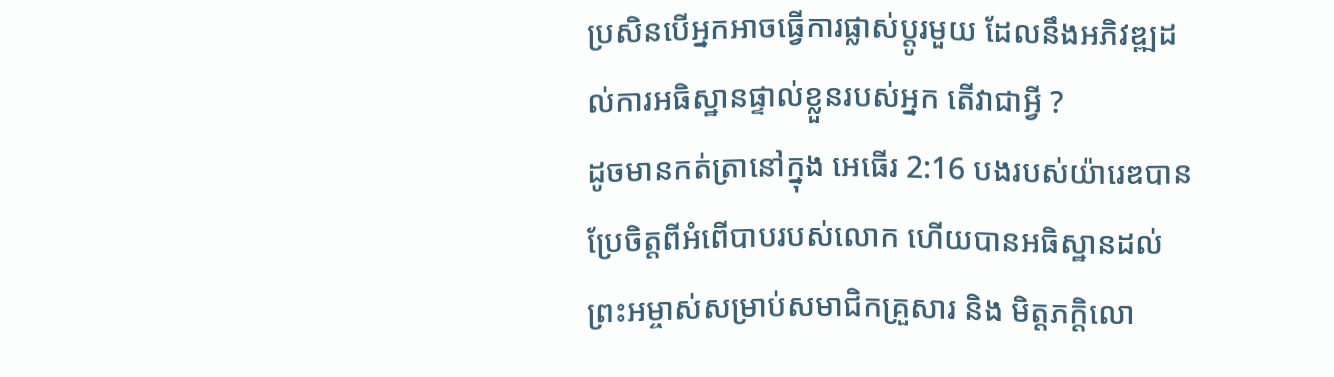ប្រសិនបើអ្នកអាចធ្វើការផ្លាស់ប្ដូរមួយ ដែលនឹងអភិវឌ្ឍដល់ការអធិស្ឋានផ្ទាល់ខ្លួនរបស់អ្នក តើវាជាអ្វី ?
ដូចមានកត់ត្រានៅក្នុង អេធើរ 2:16 បងរបស់យ៉ារេឌបានប្រែចិត្តពីអំពើបាបរបស់លោក ហើយបានអធិស្ឋានដល់ព្រះអម្ចាស់សម្រាប់សមាជិកគ្រួសារ និង មិត្តភក្ដិលោ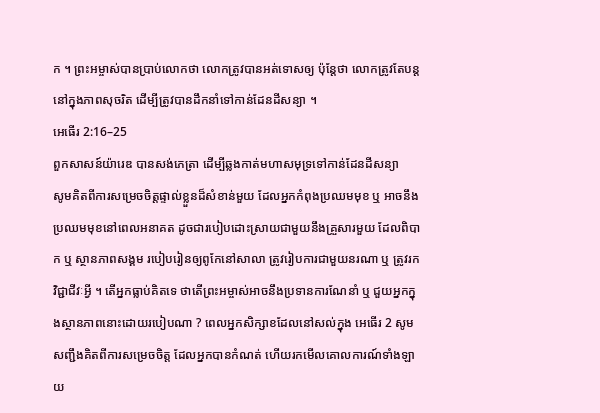ក ។ ព្រះអម្ចាស់បានប្រាប់លោកថា លោកត្រូវបានអត់ទោសឲ្យ ប៉ុន្តែថា លោកត្រូវតែបន្តនៅក្នុងភាពសុចរិត ដើម្បីត្រូវបានដឹកនាំទៅកាន់ដែនដីសន្យា ។
អេធើរ 2:16–25
ពួកសាសន៍យ៉ារេឌ បានសង់ភេត្រា ដើម្បីឆ្លងកាត់មហាសមុទ្រទៅកាន់ដែនដីសន្យា
សូមគិតពីការសម្រេចចិត្តផ្ទាល់ខ្លួនដ៏សំខាន់មួយ ដែលអ្នកកំពុងប្រឈមមុខ ឬ អាចនឹងប្រឈមមុខនៅពេលអនាគត ដូចជារបៀបដោះស្រាយជាមួយនឹងគ្រួសារមួយ ដែលពិបាក ឬ ស្ថានភាពសង្គម របៀបរៀនឲ្យពូកែនៅសាលា ត្រូវរៀបការជាមួយនរណា ឬ ត្រូវរកវិជ្ជាជីវៈអ្វី ។ តើអ្នកធ្លាប់គិតទេ ថាតើព្រះអម្ចាស់អាចនឹងប្រទានការណែនាំ ឬ ជួយអ្នកក្នុងស្ថានភាពនោះដោយរបៀបណា ? ពេលអ្នកសិក្សាខដែលនៅសល់ក្នុង អេធើរ 2 សូមសញ្ជឹងគិតពីការសម្រេចចិត្ត ដែលអ្នកបានកំណត់ ហើយរកមើលគោលការណ៍ទាំងឡាយ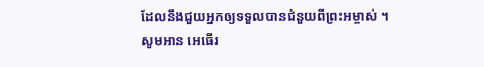ដែលនឹងជួយអ្នកឲ្យទទួលបានជំនួយពីព្រះអម្ចាស់ ។
សូមអាន អេធើរ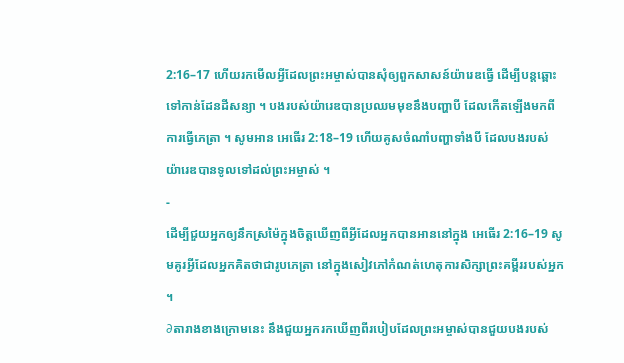2:16–17 ហើយរកមើលអ្វីដែលព្រះអម្ចាស់បានសុំឲ្យពួកសាសន៍យ៉ារេឌធ្វើ ដើម្បីបន្តឆ្ពោះទៅកាន់ដែនដីសន្យា ។ បងរបស់យ៉ារេឌបានប្រឈមមុខនឹងបញ្ហាបី ដែលកើតឡើងមកពីការធ្វើភេត្រា ។ សូមអាន អេធើរ 2:18–19 ហើយគូសចំណាំបញ្ហាទាំងបី ដែលបងរបស់យ៉ារេឌបានទូលទៅដល់ព្រះអម្ចាស់ ។
-
ដើម្បីជួយអ្នកឲ្យនឹកស្រម៉ៃក្នុងចិត្តឃើញពីអ្វីដែលអ្នកបានអាននៅក្នុង អេធើរ 2:16–19 សូមគូរអ្វីដែលអ្នកគិតថាជារូបភេត្រា នៅក្នុងសៀវភៅកំណត់ហេតុការសិក្សាព្រះគម្ពីររបស់អ្នក ។
∂តារាងខាងក្រោមនេះ នឹងជួយអ្នករកឃើញពីរបៀបដែលព្រះអម្ចាស់បានជួយបងរបស់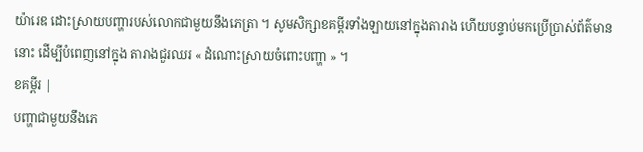យ៉ារេឌ ដោះស្រាយបញ្ហារបស់លោកជាមួយនឹងភេត្រា ។ សូមសិក្សាខគម្ពីរទាំងឡាយនៅក្នុងតារាង ហើយបន្ទាប់មកប្រើប្រាស់ព័ត៌មាននោះ ដើម្បីបំពេញនៅក្នុង តារាងជួរឈរ « ដំណោះស្រាយចំពោះបញ្ហា » ។
ខគម្ពីរ |
បញ្ហាជាមួយនឹងភេ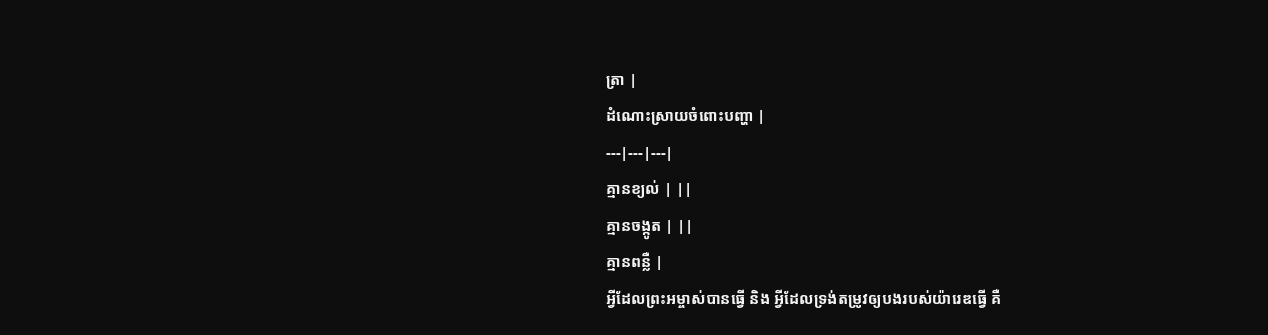ត្រា |
ដំណោះស្រាយចំពោះបញ្ហា |
---|---|---|
គ្មានខ្យល់ | ||
គ្មានចង្កូត | ||
គ្មានពន្លឺ |
អ្វីដែលព្រះអម្ចាស់បានធ្វើ និង អ្វីដែលទ្រង់តម្រូវឲ្យបងរបស់យ៉ារេឌធ្វើ គឺ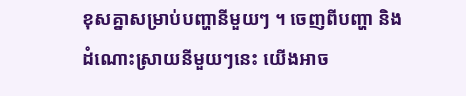ខុសគ្នាសម្រាប់បញ្ហានីមួយៗ ។ ចេញពីបញ្ហា និង ដំណោះស្រាយនីមួយៗនេះ យើងអាច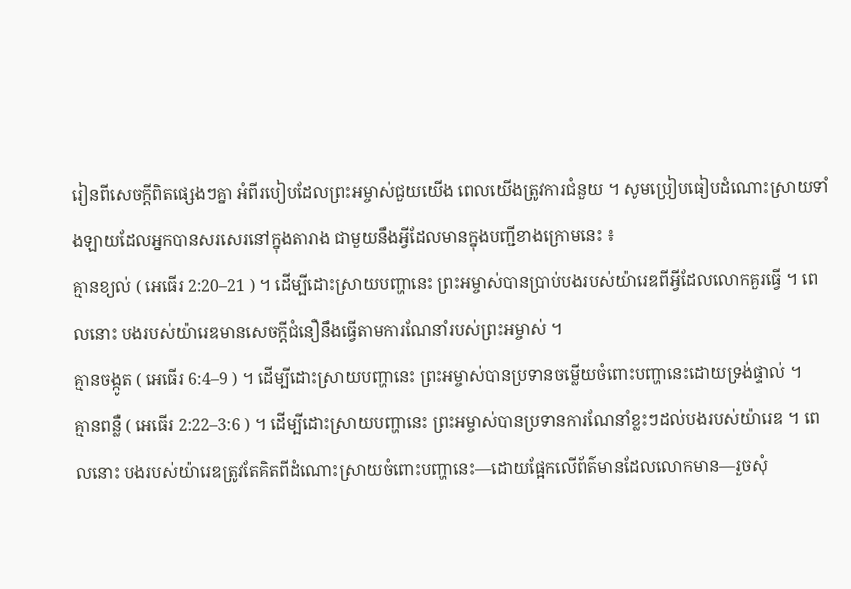រៀនពីសេចក្ដីពិតផ្សេងៗគ្នា អំពីរបៀបដែលព្រះអម្ចាស់ជួយយើង ពេលយើងត្រូវការជំនួយ ។ សូមប្រៀបធៀបដំណោះស្រាយទាំងឡាយដែលអ្នកបានសរសេរនៅក្នុងតារាង ជាមួយនឹងអ្វីដែលមានក្នុងបញ្ជីខាងក្រោមនេះ ៖
គ្មានខ្យល់ ( អេធើរ 2:20–21 ) ។ ដើម្បីដោះស្រាយបញ្ហានេះ ព្រះអម្ចាស់បានប្រាប់បងរបស់យ៉ារេឌពីអ្វីដែលលោកគួរធ្វើ ។ ពេលនោះ បងរបស់យ៉ារេឌមានសេចក្ដីជំនឿនឹងធ្វើតាមការណែនាំរបស់ព្រះអម្ចាស់ ។
គ្មានចង្កូត ( អេធើរ 6:4–9 ) ។ ដើម្បីដោះស្រាយបញ្ហានេះ ព្រះអម្ចាស់បានប្រទានចម្លើយចំពោះបញ្ហានេះដោយទ្រង់ផ្ទាល់ ។
គ្មានពន្លឺ ( អេធើរ 2:22–3:6 ) ។ ដើម្បីដោះស្រាយបញ្ហានេះ ព្រះអម្ចាស់បានប្រទានការណែនាំខ្លះៗដល់បងរបស់យ៉ារេឌ ។ ពេលនោះ បងរបស់យ៉ារេឌត្រូវតែគិតពីដំណោះស្រាយចំពោះបញ្ហានេះ—ដោយផ្អែកលើព័ត៌មានដែលលោកមាន—រួចសុំ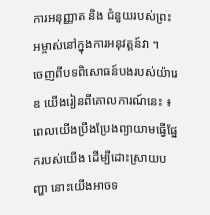ការអនុញ្ញាត និង ជំនួយរបស់ព្រះអម្ចាស់នៅក្នុងការអនុវត្តន៍វា ។
ចេញពីបទពិសោធន៍បងរបស់យ៉ារេឌ យើងរៀនពីគោលការណ៍នេះ ៖ ពេលយើងប្រឹងប្រែងព្យាយាមធ្វើផ្នែករបស់យើង ដើម្បីដោះស្រាយបញ្ហា នោះយើងអាចទ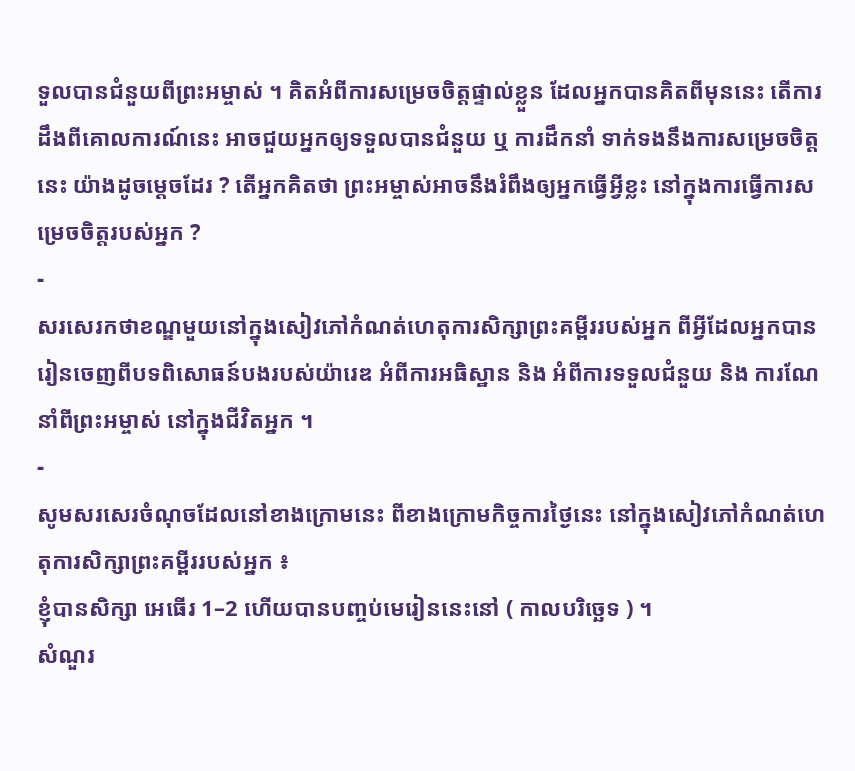ទួលបានជំនួយពីព្រះអម្ចាស់ ។ គិតអំពីការសម្រេចចិត្តផ្ទាល់ខ្លួន ដែលអ្នកបានគិតពីមុននេះ តើការដឹងពីគោលការណ៍នេះ អាចជួយអ្នកឲ្យទទួលបានជំនួយ ឬ ការដឹកនាំ ទាក់ទងនឹងការសម្រេចចិត្តនេះ យ៉ាងដូចម្ដេចដែរ ? តើអ្នកគិតថា ព្រះអម្ចាស់អាចនឹងរំពឹងឲ្យអ្នកធ្វើអ្វីខ្លះ នៅក្នុងការធ្វើការសម្រេចចិត្តរបស់អ្នក ?
-
សរសេរកថាខណ្ឌមួយនៅក្នុងសៀវភៅកំណត់ហេតុការសិក្សាព្រះគម្ពីររបស់អ្នក ពីអ្វីដែលអ្នកបានរៀនចេញពីបទពិសោធន៍បងរបស់យ៉ារេឌ អំពីការអធិស្ឋាន និង អំពីការទទួលជំនួយ និង ការណែនាំពីព្រះអម្ចាស់ នៅក្នុងជីវិតអ្នក ។
-
សូមសរសេរចំណុចដែលនៅខាងក្រោមនេះ ពីខាងក្រោមកិច្ចការថ្ងៃនេះ នៅក្នុងសៀវភៅកំណត់ហេតុការសិក្សាព្រះគម្ពីររបស់អ្នក ៖
ខ្ញុំបានសិក្សា អេធើរ 1–2 ហើយបានបញ្ចប់មេរៀននេះនៅ ( កាលបរិច្ឆេទ ) ។
សំណួរ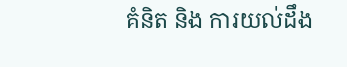គំនិត និង ការយល់ដឹង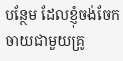បន្ថែម ដែលខ្ញុំចង់ចែកចាយជាមួយគ្រូ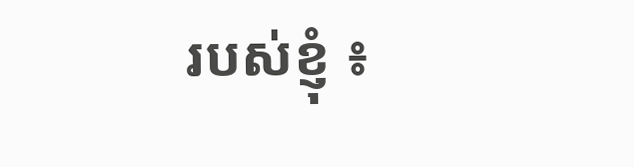របស់ខ្ញុំ ៖